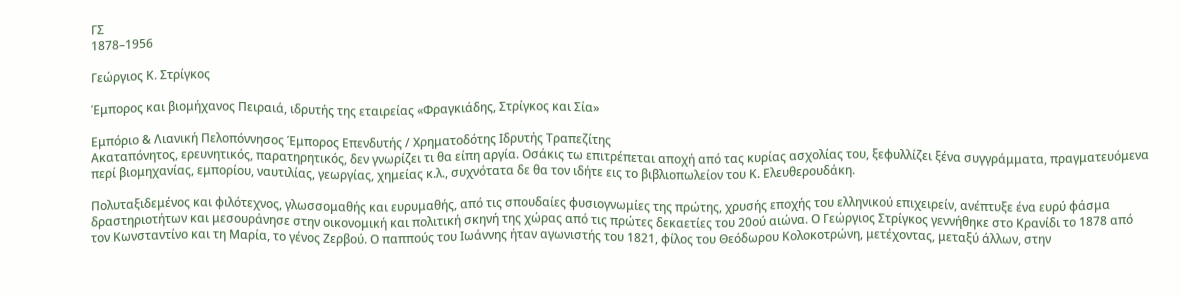ΓΣ
1878–1956

Γεώργιος Κ. Στρίγκος

Έμπορος και βιομήχανος Πειραιά, ιδρυτής της εταιρείας «Φραγκιάδης, Στρίγκος και Σία»

Εμπόριο & Λιανική Πελοπόννησος Έμπορος Επενδυτής / Χρηματοδότης Ιδρυτής Τραπεζίτης
Ακαταπόνητος, ερευνητικός, παρατηρητικός, δεν γνωρίζει τι θα είπη αργία. Οσάκις τω επιτρέπεται αποχή από τας κυρίας ασχολίας του, ξεφυλλίζει ξένα συγγράμματα, πραγματευόμενα περί βιομηχανίας, εμπορίου, ναυτιλίας, γεωργίας, χημείας κ.λ., συχνότατα δε θα τον ιδήτε εις το βιβλιοπωλείον του Κ. Ελευθερουδάκη.

Πολυταξιδεμένος και φιλότεχνος, γλωσσομαθής και ευρυμαθής, από τις σπουδαίες φυσιογνωμίες της πρώτης, χρυσής εποχής του ελληνικού επιχειρείν, ανέπτυξε ένα ευρύ φάσμα δραστηριοτήτων και μεσουράνησε στην οικονομική και πολιτική σκηνή της χώρας από τις πρώτες δεκαετίες του 20ού αιώνα. Ο Γεώργιος Στρίγκος γεννήθηκε στο Κρανίδι το 1878 από τον Κωνσταντίνο και τη Μαρία, το γένος Ζερβού. Ο παππούς του Ιωάννης ήταν αγωνιστής του 1821, φίλος του Θεόδωρου Κολοκοτρώνη, μετέχοντας, μεταξύ άλλων, στην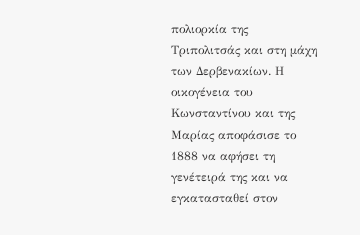πολιορκία της Τριπολιτσάς και στη μάχη των Δερβενακίων. Η οικογένεια του Κωνσταντίνου και της Μαρίας αποφάσισε το 1888 να αφήσει τη γενέτειρά της και να εγκατασταθεί στον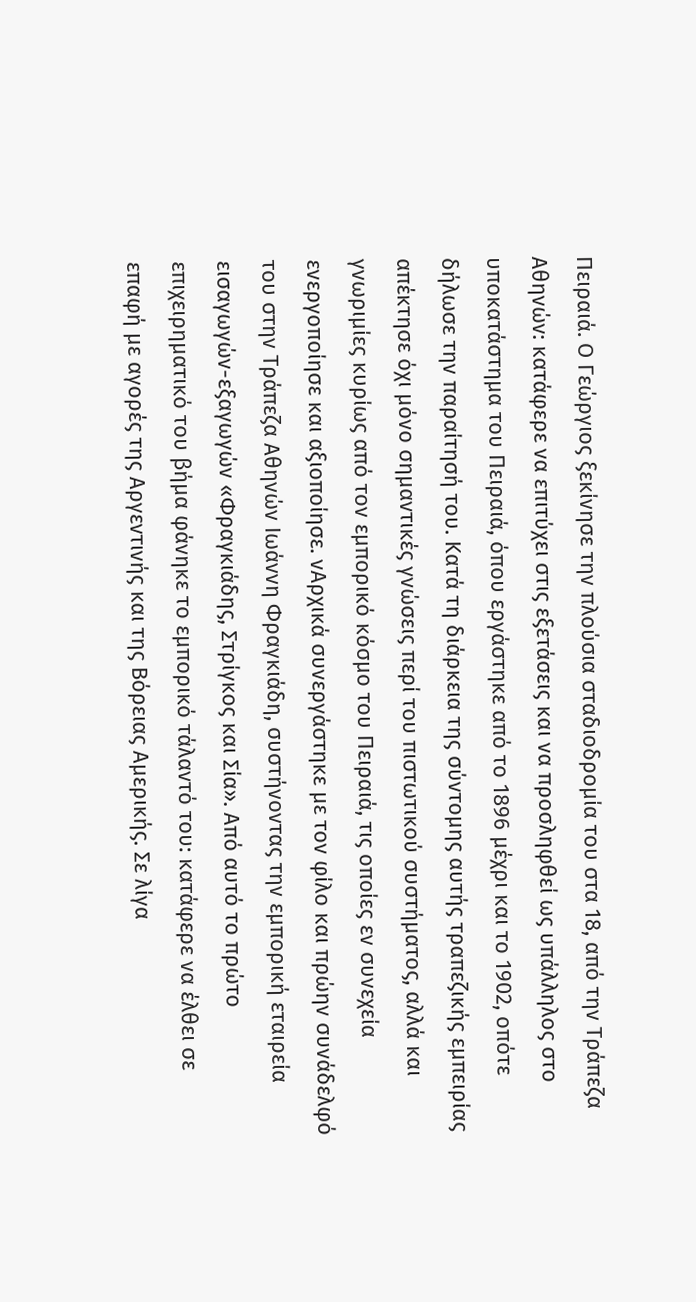Πειραιά. Ο Γεώργιος ξεκίνησε την πλούσια σταδιοδρομία του στα 18, από την Τράπεζα Αθηνών: κατάφερε να επιτύχει στις εξετάσεις και να προσληφθεί ως υπάλληλος στο υποκατάστημα του Πειραιά, όπου εργάστηκε από το 1896 μέχρι και το 1902, οπότε δήλωσε την παραίτησή του. Κατά τη διάρκεια της σύντομης αυτής τραπεζικής εμπειρίας απέκτησε όχι μόνο σημαντικές γνώσεις περί του πιστωτικού συστήματος, αλλά και γνωριμίες κυρίως από τον εμπορικό κόσμο του Πειραιά, τις οποίες εν συνεχεία ενεργοποίησε και αξιοποίησε. νΑρχικά συνεργάστηκε με τον φίλο και πρώην συνάδελφό του στην Τράπεζα Αθηνών Ιωάννη Φραγκιάδη, συστήνοντας την εμπορική εταιρεία εισαγωγών-εξαγωγών «Φραγκιάδης, Στρίγκος και Σία». Από αυτό το πρώτο επιχειρηματικό του βήμα φάνηκε το εμπορικό τάλαντό του: κατάφερε να έλθει σε επαφή με αγορές της Αργεντινής και της Βόρειας Αμερικής. Σε λίγα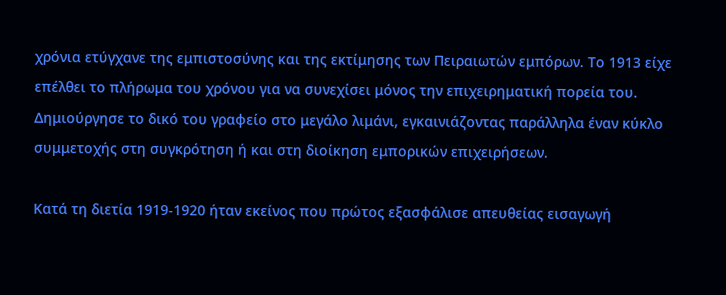χρόνια ετύγχανε της εμπιστοσύνης και της εκτίμησης των Πειραιωτών εμπόρων. Το 1913 είχε επέλθει το πλήρωμα του χρόνου για να συνεχίσει μόνος την επιχειρηματική πορεία του. Δημιούργησε το δικό του γραφείο στο μεγάλο λιμάνι, εγκαινιάζοντας παράλληλα έναν κύκλο συμμετοχής στη συγκρότηση ή και στη διοίκηση εμπορικών επιχειρήσεων.

Κατά τη διετία 1919-1920 ήταν εκείνος που πρώτος εξασφάλισε απευθείας εισαγωγή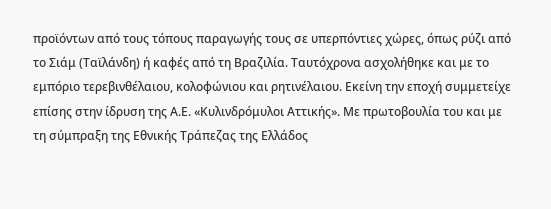προϊόντων από τους τόπους παραγωγής τους σε υπερπόντιες χώρες, όπως ρύζι από το Σιάμ (Ταϊλάνδη) ή καφές από τη Βραζιλία. Ταυτόχρονα ασχολήθηκε και με το εμπόριο τερεβινθέλαιου, κολοφώνιου και ρητινέλαιου. Εκείνη την εποχή συμμετείχε επίσης στην ίδρυση της Α.Ε. «Κυλινδρόμυλοι Αττικής». Με πρωτοβουλία του και με τη σύμπραξη της Εθνικής Τράπεζας της Ελλάδος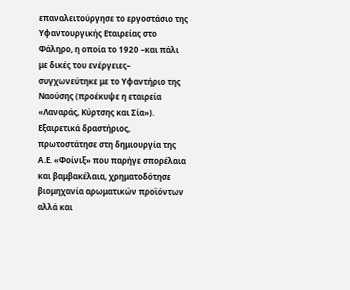επαναλειτούργησε το εργοστάσιο της Υφαντουργικής Εταιρείας στο Φάληρο, η οποία το 1920 –και πάλι με δικές του ενέργειες– συγχωνεύτηκε με το Υφαντήριο της Ναούσης (προέκυψε η εταιρεία «Λαναράς, Κύρτσης και Σία»). Εξαιρετικά δραστήριος, πρωτοστάτησε στη δημιουργία της Α.Ε. «Φοίνιξ» που παρήγε σπορέλαια και βαμβακέλαια, χρηματοδότησε βιομηχανία αρωματικών προϊόντων αλλά και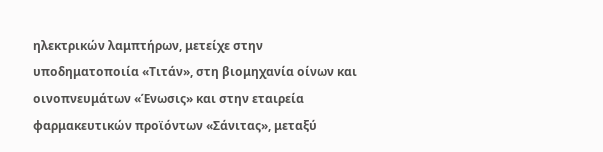ηλεκτρικών λαμπτήρων, μετείχε στην υποδηματοποιία «Τιτάν», στη βιομηχανία οίνων και οινοπνευμάτων «Ένωσις» και στην εταιρεία φαρμακευτικών προϊόντων «Σάνιτας», μεταξύ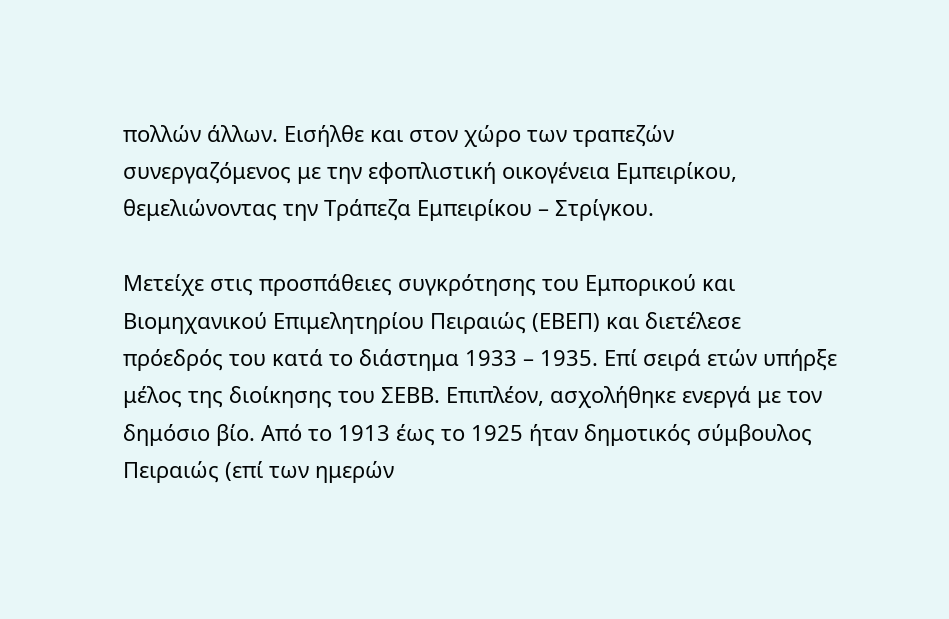πολλών άλλων. Εισήλθε και στον χώρο των τραπεζών συνεργαζόμενος με την εφοπλιστική οικογένεια Εμπειρίκου, θεμελιώνοντας την Τράπεζα Εμπειρίκου – Στρίγκου.

Μετείχε στις προσπάθειες συγκρότησης του Εμπορικού και Βιομηχανικού Επιμελητηρίου Πειραιώς (ΕΒΕΠ) και διετέλεσε πρόεδρός του κατά το διάστημα 1933 – 1935. Επί σειρά ετών υπήρξε μέλος της διοίκησης του ΣΕΒΒ. Επιπλέον, ασχολήθηκε ενεργά με τον δημόσιο βίο. Από το 1913 έως το 1925 ήταν δημοτικός σύμβουλος Πειραιώς (επί των ημερών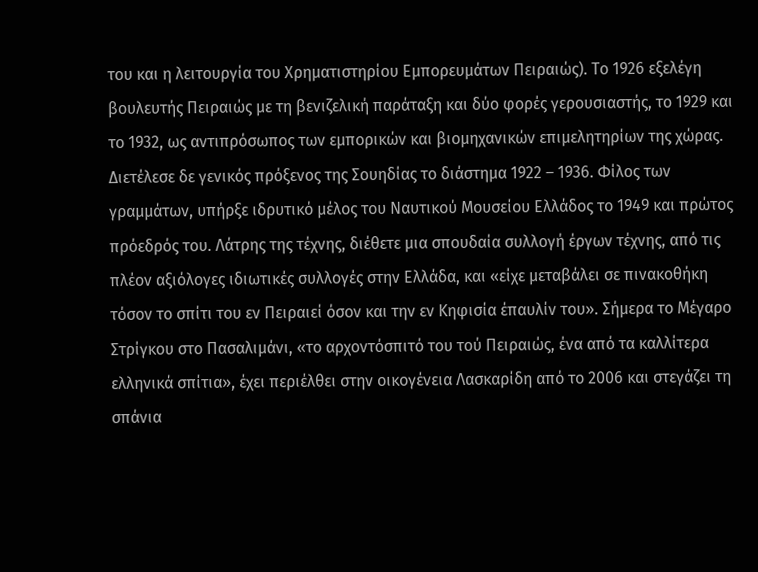του και η λειτουργία του Χρηματιστηρίου Εμπορευμάτων Πειραιώς). Το 1926 εξελέγη βουλευτής Πειραιώς με τη βενιζελική παράταξη και δύο φορές γερουσιαστής, το 1929 και το 1932, ως αντιπρόσωπος των εμπορικών και βιομηχανικών επιμελητηρίων της χώρας. Διετέλεσε δε γενικός πρόξενος της Σουηδίας το διάστημα 1922 – 1936. Φίλος των γραμμάτων, υπήρξε ιδρυτικό μέλος του Ναυτικού Μουσείου Ελλάδος το 1949 και πρώτος πρόεδρός του. Λάτρης της τέχνης, διέθετε μια σπουδαία συλλογή έργων τέχνης, από τις πλέον αξιόλογες ιδιωτικές συλλογές στην Ελλάδα, και «είχε μεταβάλει σε πινακοθήκη τόσον το σπίτι του εν Πειραιεί όσον και την εν Κηφισία έπαυλίν του». Σήμερα το Μέγαρο Στρίγκου στο Πασαλιμάνι, «το αρχοντόσπιτό του τού Πειραιώς, ένα από τα καλλίτερα ελληνικά σπίτια», έχει περιέλθει στην οικογένεια Λασκαρίδη από το 2006 και στεγάζει τη σπάνια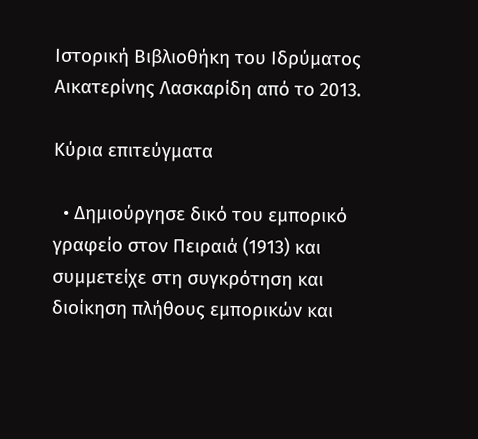Ιστορική Βιβλιοθήκη του Ιδρύματος Αικατερίνης Λασκαρίδη από το 2013.

Κύρια επιτεύγματα

  • Δημιούργησε δικό του εμπορικό γραφείο στον Πειραιά (1913) και συμμετείχε στη συγκρότηση και διοίκηση πλήθους εμπορικών και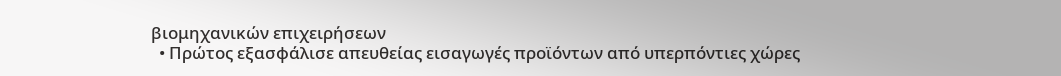βιομηχανικών επιχειρήσεων
  • Πρώτος εξασφάλισε απευθείας εισαγωγές προϊόντων από υπερπόντιες χώρες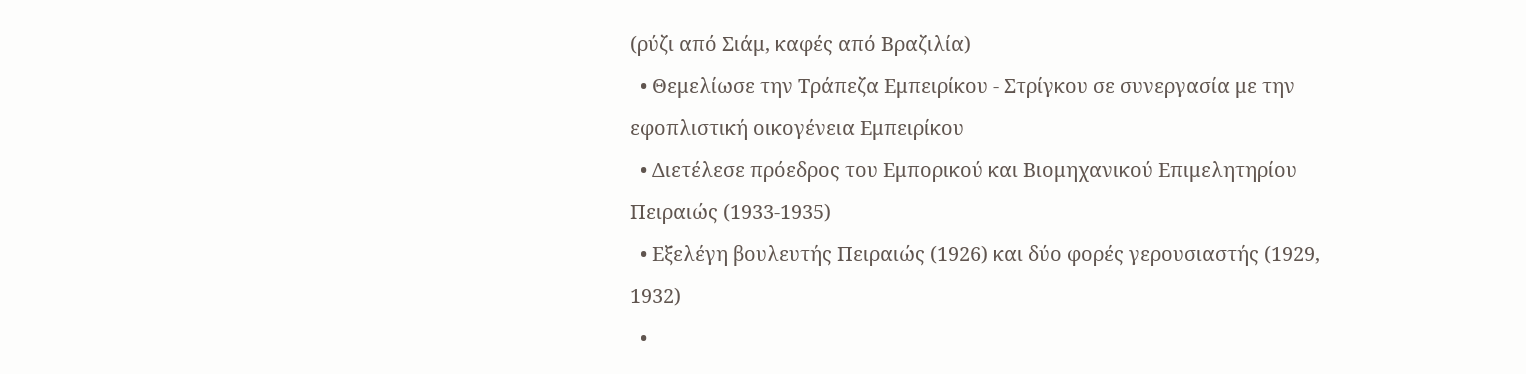(ρύζι από Σιάμ, καφές από Βραζιλία)
  • Θεμελίωσε την Τράπεζα Εμπειρίκου - Στρίγκου σε συνεργασία με την εφοπλιστική οικογένεια Εμπειρίκου
  • Διετέλεσε πρόεδρος του Εμπορικού και Βιομηχανικού Επιμελητηρίου Πειραιώς (1933-1935)
  • Εξελέγη βουλευτής Πειραιώς (1926) και δύο φορές γερουσιαστής (1929, 1932)
  •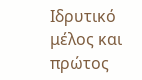Ιδρυτικό μέλος και πρώτος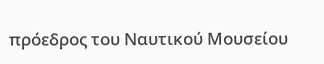πρόεδρος του Ναυτικού Μουσείου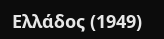Ελλάδος (1949)